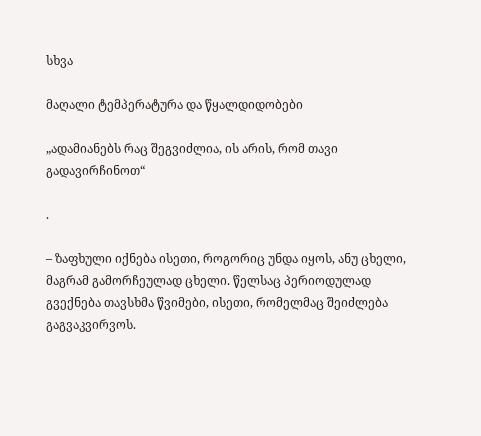სხვა

მაღალი ტემპერატურა და წყალდიდობები

„ადამიანებს რაც შეგვიძლია, ის არის, რომ თავი გადავირჩინოთ“

.

– ზაფხული იქნება ისეთი, როგორიც უნდა იყოს, ანუ ცხელი, მაგრამ გამორჩეულად ცხელი. წელსაც პერიოდულად გვექნება თავსხმა წვიმები, ისეთი, რომელმაც შეიძლება გაგვაკვირვოს.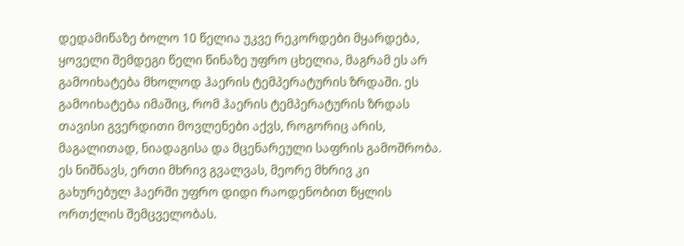დედამიწაზე ბოლო 10 წელია უკვე რეკორდები მყარდება, ყოველი შემდეგი წელი წინაზე უფრო ცხელია, მაგრამ ეს არ გამოიხატება მხოლოდ ჰაერის ტემპერატურის ზრდაში. ეს გამოიხატება იმაშიც, რომ ჰაერის ტემპერატურის ზრდას თავისი გვერდითი მოვლენები აქვს, როგორიც არის, მაგალითად, ნიადაგისა და მცენარეული საფრის გამოშრობა. ეს ნიშნავს, ერთი მხრივ გვალვას, მეორე მხრივ კი გახურებულ ჰაერში უფრო დიდი რაოდენობით წყლის ორთქლის შემცველობას.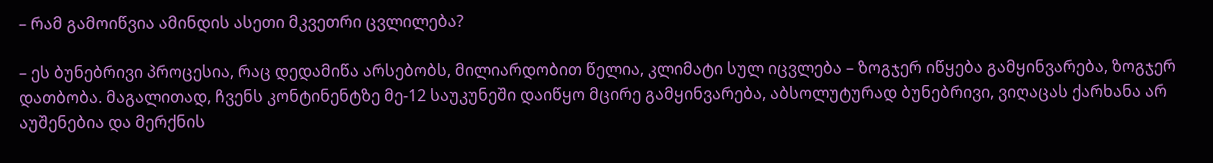– რამ გამოიწვია ამინდის ასეთი მკვეთრი ცვლილება?

– ეს ბუნებრივი პროცესია, რაც დედამიწა არსებობს, მილიარდობით წელია, კლიმატი სულ იცვლება – ზოგჯერ იწყება გამყინვარება, ზოგჯერ დათბობა. მაგალითად, ჩვენს კონტინენტზე მე-12 საუკუნეში დაიწყო მცირე გამყინვარება, აბსოლუტურად ბუნებრივი, ვიღაცას ქარხანა არ აუშენებია და მერქნის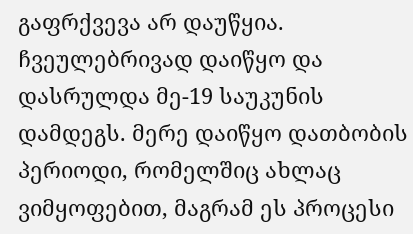გაფრქვევა არ დაუწყია. ჩვეულებრივად დაიწყო და დასრულდა მე-19 საუკუნის დამდეგს. მერე დაიწყო დათბობის პერიოდი, რომელშიც ახლაც ვიმყოფებით, მაგრამ ეს პროცესი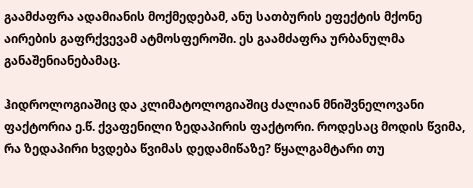გაამძაფრა ადამიანის მოქმედებამ, ანუ სათბურის ეფექტის მქონე აირების გაფრქვევამ ატმოსფეროში. ეს გაამძაფრა ურბანულმა განაშენიანებამაც.

ჰიდროლოგიაშიც და კლიმატოლოგიაშიც ძალიან მნიშვნელოვანი ფაქტორია ე.წ. ქვაფენილი ზედაპირის ფაქტორი. როდესაც მოდის წვიმა, რა ზედაპირი ხვდება წვიმას დედამიწაზე? წყალგამტარი თუ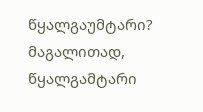წყალგაუმტარი? მაგალითად, წყალგამტარი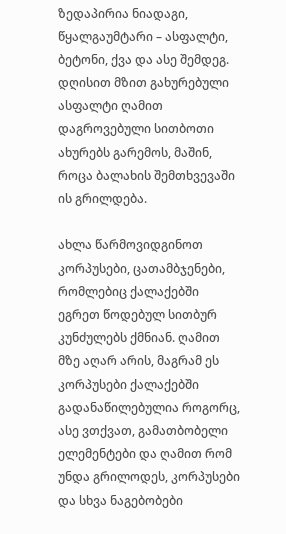ზედაპირია ნიადაგი, წყალგაუმტარი – ასფალტი, ბეტონი, ქვა და ასე შემდეგ. დღისით მზით გახურებული ასფალტი ღამით დაგროვებული სითბოთი ახურებს გარემოს, მაშინ, როცა ბალახის შემთხვევაში ის გრილდება.

ახლა წარმოვიდგინოთ კორპუსები, ცათამბჯენები, რომლებიც ქალაქებში ეგრეთ წოდებულ სითბურ კუნძულებს ქმნიან. ღამით მზე აღარ არის, მაგრამ ეს კორპუსები ქალაქებში გადანაწილებულია როგორც, ასე ვთქვათ, გამათბობელი ელემენტები და ღამით რომ უნდა გრილოდეს, კორპუსები და სხვა ნაგებობები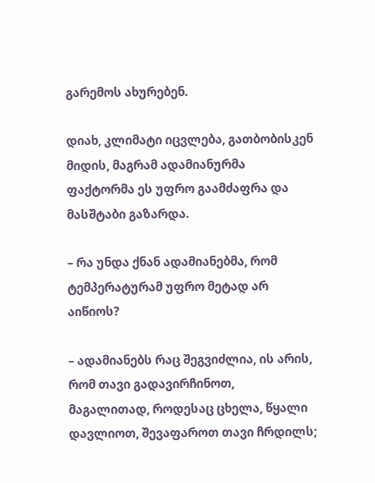გარემოს ახურებენ.

დიახ, კლიმატი იცვლება, გათბობისკენ მიდის, მაგრამ ადამიანურმა ფაქტორმა ეს უფრო გაამძაფრა და მასშტაბი გაზარდა.

– რა უნდა ქნან ადამიანებმა, რომ ტემპერატურამ უფრო მეტად არ აიწიოს?

– ადამიანებს რაც შეგვიძლია, ის არის, რომ თავი გადავირჩინოთ, მაგალითად, როდესაც ცხელა, წყალი დავლიოთ, შევაფაროთ თავი ჩრდილს;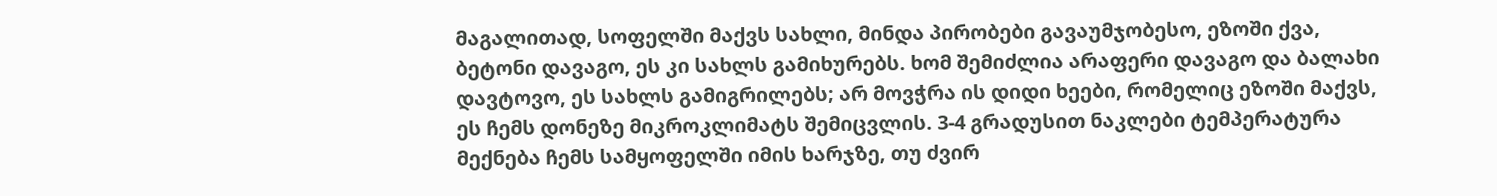მაგალითად, სოფელში მაქვს სახლი, მინდა პირობები გავაუმჯობესო, ეზოში ქვა, ბეტონი დავაგო, ეს კი სახლს გამიხურებს. ხომ შემიძლია არაფერი დავაგო და ბალახი დავტოვო, ეს სახლს გამიგრილებს; არ მოვჭრა ის დიდი ხეები, რომელიც ეზოში მაქვს, ეს ჩემს დონეზე მიკროკლიმატს შემიცვლის. 3-4 გრადუსით ნაკლები ტემპერატურა მექნება ჩემს სამყოფელში იმის ხარჯზე, თუ ძვირ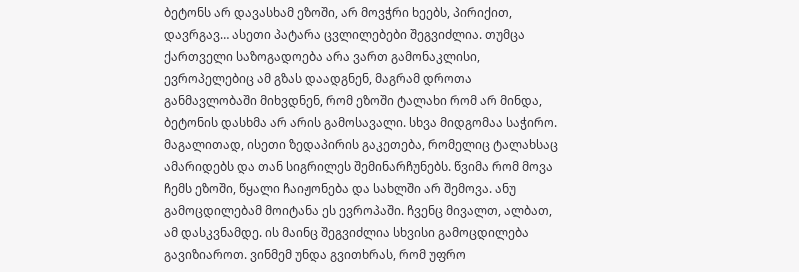ბეტონს არ დავასხამ ეზოში, არ მოვჭრი ხეებს, პირიქით, დავრგავ… ასეთი პატარა ცვლილებები შეგვიძლია. თუმცა ქართველი საზოგადოება არა ვართ გამონაკლისი, ევროპელებიც ამ გზას დაადგნენ, მაგრამ დროთა განმავლობაში მიხვდნენ, რომ ეზოში ტალახი რომ არ მინდა, ბეტონის დასხმა არ არის გამოსავალი. სხვა მიდგომაა საჭირო. მაგალითად, ისეთი ზედაპირის გაკეთება, რომელიც ტალახსაც ამარიდებს და თან სიგრილეს შემინარჩუნებს. წვიმა რომ მოვა ჩემს ეზოში, წყალი ჩაიჟონება და სახლში არ შემოვა. ანუ გამოცდილებამ მოიტანა ეს ევროპაში. ჩვენც მივალთ, ალბათ, ამ დასკვნამდე. ის მაინც შეგვიძლია სხვისი გამოცდილება გავიზიაროთ. ვინმემ უნდა გვითხრას, რომ უფრო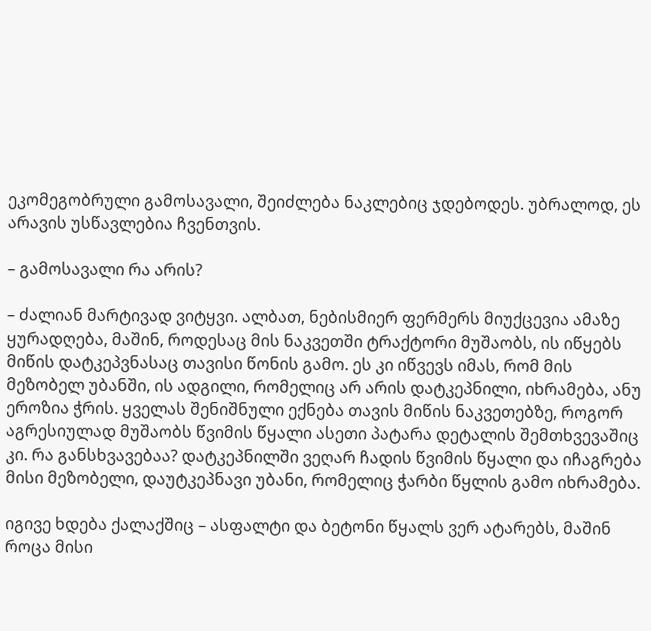ეკომეგობრული გამოსავალი, შეიძლება ნაკლებიც ჯდებოდეს. უბრალოდ, ეს არავის უსწავლებია ჩვენთვის.

– გამოსავალი რა არის?

– ძალიან მარტივად ვიტყვი. ალბათ, ნებისმიერ ფერმერს მიუქცევია ამაზე ყურადღება, მაშინ, როდესაც მის ნაკვეთში ტრაქტორი მუშაობს, ის იწყებს მიწის დატკეპვნასაც თავისი წონის გამო. ეს კი იწვევს იმას, რომ მის მეზობელ უბანში, ის ადგილი, რომელიც არ არის დატკეპნილი, იხრამება, ანუ ეროზია ჭრის. ყველას შენიშნული ექნება თავის მიწის ნაკვეთებზე, როგორ აგრესიულად მუშაობს წვიმის წყალი ასეთი პატარა დეტალის შემთხვევაშიც კი. რა განსხვავებაა? დატკეპნილში ვეღარ ჩადის წვიმის წყალი და იჩაგრება მისი მეზობელი, დაუტკეპნავი უბანი, რომელიც ჭარბი წყლის გამო იხრამება.

იგივე ხდება ქალაქშიც – ასფალტი და ბეტონი წყალს ვერ ატარებს, მაშინ როცა მისი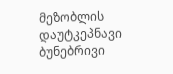მეზობლის დაუტკეპნავი ბუნებრივი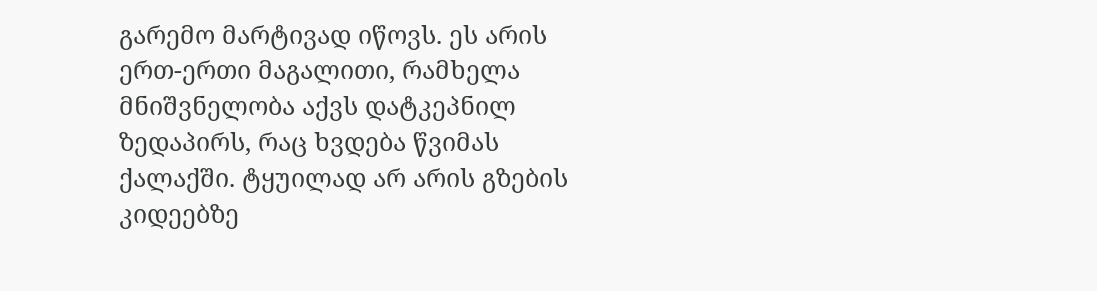გარემო მარტივად იწოვს. ეს არის ერთ-ერთი მაგალითი, რამხელა მნიშვნელობა აქვს დატკეპნილ ზედაპირს, რაც ხვდება წვიმას ქალაქში. ტყუილად არ არის გზების კიდეებზე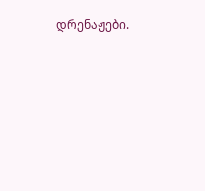დრენაჟები.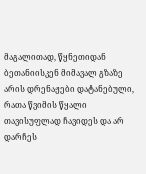მაგალითად, წყნეთიდან ბეთანიისკენ მიმავალ გზაზე არის დრენაჟები დატანებული, რათა წვიმის წყალი თავისუფლად ჩავიდეს და არ დარჩეს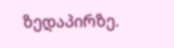ზედაპირზე.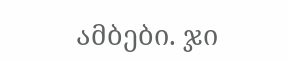ამბები. ჯი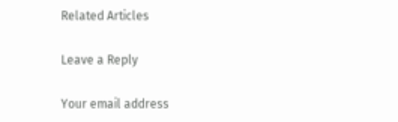Related Articles

Leave a Reply

Your email address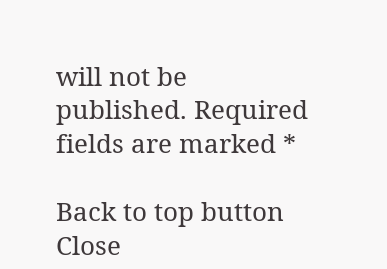will not be published. Required fields are marked *

Back to top button
Close